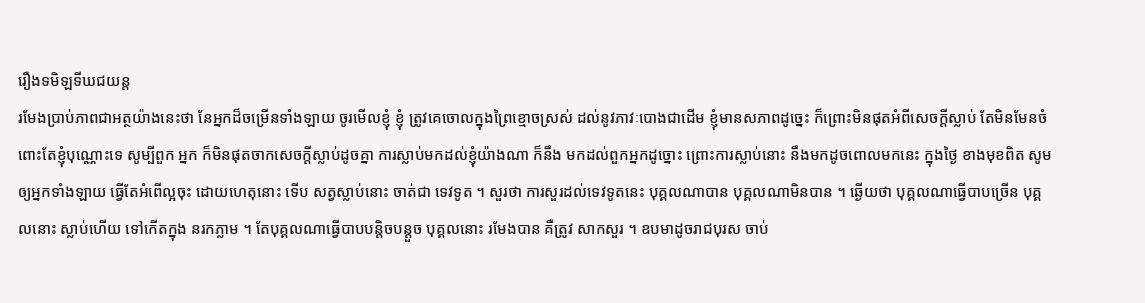រឿងទមិឡទីឃជយន្ត
រមែងប្រាប់ភាពជាអត្ថយ៉ាងនេះថា នែអ្នកដ៏ចម្រើនទាំងឡាយ ចូរមើលខ្ញុំ ខ្ញុំ ត្រូវគេចោលក្នុងព្រៃខ្មោចស្រស់ ដល់នូវភាវៈបោងជាដើម ខ្ញុំមានសភាពដូច្នេះ ក៏ព្រោះមិនផុតអំពីសេចក្តីស្លាប់ តែមិនមែនចំពោះតែខ្ញុំបុណ្ណោះទេ សូម្បីពួក អ្នក ក៏មិនផុតចាកសេចក្តីស្លាប់ដូចគ្នា ការស្លាប់មកដល់ខ្ញុំយ៉ាងណា ក៏នឹង មកដល់ពួកអ្នកដូច្នោះ ព្រោះការស្លាប់នោះ នឹងមកដូចពោលមកនេះ ក្នុងថ្ងៃ ខាងមុខពិត សូមឲ្យអ្នកទាំងឡាយ ធ្វើតែអំពើល្អចុះ ដោយហេតុនោះ ទើប សត្វស្លាប់នោះ ចាត់ជា ទេវទូត ។ សួរថា ការសួរដល់ទេវទូតនេះ បុគ្គលណាបាន បុគ្គលណាមិនបាន ។ ឆ្ងើយថា បុគ្គលណាធ្វើបាបច្រើន បុគ្គលនោះ ស្លាប់ហើយ ទៅកើតក្នុង នរកភ្លាម ។ តែបុគ្គលណាធ្វើបាបបន្តិចបន្តួច បុគ្គលនោះ រមែងបាន គឺត្រូវ សាកសួរ ។ ឧបមាដូចរាជបុរស ចាប់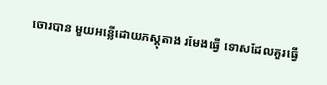ចោរបាន មួយអន្លើដោយភស្តុតាង រមែងធ្វើ ទោសដែលគួរធ្វើ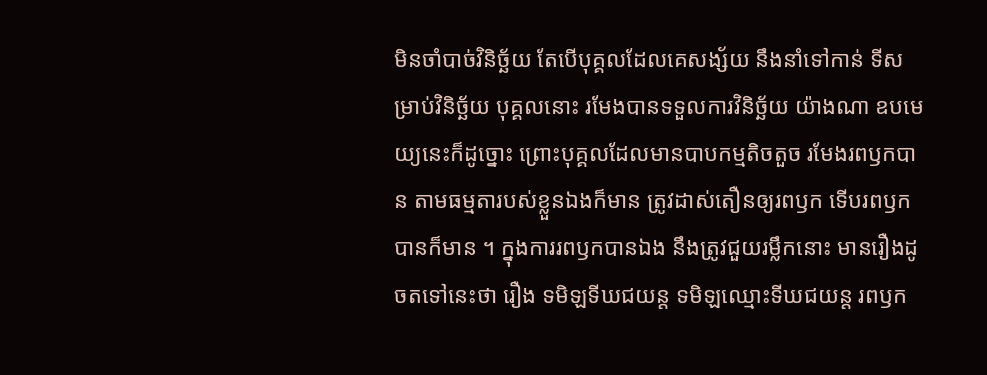មិនចាំបាច់វិនិច្ឆ័យ តែបើបុគ្គលដែលគេសង្ស័យ នឹងនាំទៅកាន់ ទីសម្រាប់វិនិច្ឆ័យ បុគ្គលនោះ រមែងបានទទួលការវិនិច្ឆ័យ យ៉ាងណា ឧបមេយ្យនេះក៏ដូច្នោះ ព្រោះបុគ្គលដែលមានបាបកម្មតិចតួច រមែងរពឫកបាន តាមធម្មតារបស់ខ្លួនឯងក៏មាន ត្រូវដាស់តឿនឲ្យរពឫក ទើបរពឫកបានក៏មាន ។ ក្នុងការរពឫកបានឯង នឹងត្រូវជួយរម្លឹកនោះ មានរឿងដូចតទៅនេះថា រឿង ទមិឡទីឃជយន្ត ទមិឡឈ្មោះទីឃជយន្ត រពឫក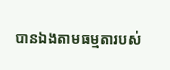បានឯងតាមធម្មតារបស់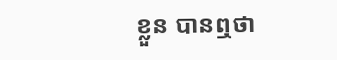ខ្លួន បានឮថា